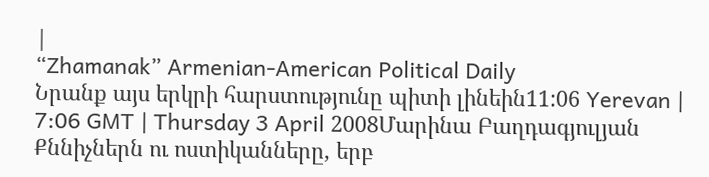|
“Zhamanak” Armenian-American Political Daily
Նրանք այս երկրի հարստությունը պիտի լինեին11:06 Yerevan | 7:06 GMT | Thursday 3 April 2008Մարինա Բաղդագյուլյան Քննիչներն ու ոստիկանները, երբ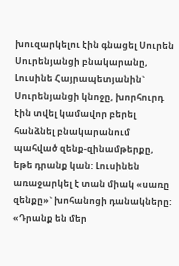խուզարկելու էին գնացել Սուրեն Սուրենյանցի բնակարանը, Լուսինե Հայրապետյանին` Սուրենյանցի կնոջը, խորհուրդ էին տվել կամավոր բերել հանձնել բնակարանում պահված զենք-զինամթերքը, եթե դրանք կան: Լուսինեն առաջարկել է տան միակ «սառը զենքը»` խոհանոցի դանակները: «Դրանք են մեր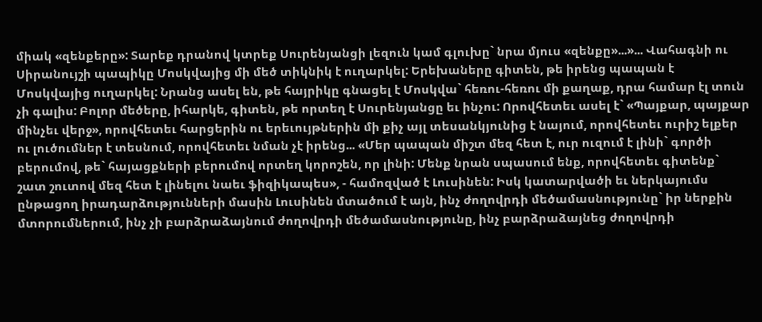միակ «զենքերը»: Տարեք դրանով կտրեք Սուրենյանցի լեզուն կամ գլուխը` նրա մյուս «զենքը»...»... Վահագնի ու Սիրանույշի պապիկը Մոսկվայից մի մեծ տիկնիկ է ուղարկել: Երեխաները գիտեն, թե իրենց պապան է Մոսկվայից ուղարկել: Նրանց ասել են, թե հայրիկը գնացել է Մոսկվա` հեռու-հեռու մի քաղաք, դրա համար էլ տուն չի գալիս: Բոլոր մեծերը, իհարկե, գիտեն, թե որտեղ է Սուրենյանցը եւ ինչու: Որովհետեւ ասել է` «Պայքար, պայքար մինչեւ վերջ», որովհետեւ հարցերին ու երեւույթներին մի քիչ այլ տեսանկյունից է նայում, որովհետեւ ուրիշ ելքեր ու լուծումներ է տեսնում, որովհետեւ նման չէ իրենց... «Մեր պապան միշտ մեզ հետ է, ուր ուզում է լինի` գործի բերումով, թե` հայացքների բերումով որտեղ կորոշեն, որ լինի: Մենք նրան սպասում ենք, որովհետեւ գիտենք` շատ շուտով մեզ հետ է լինելու նաեւ ֆիզիկապես», - համոզված է Լուսինեն: Իսկ կատարվածի եւ ներկայումս ընթացող իրադարձությունների մասին Լուսինեն մտածում է այն, ինչ ժողովրդի մեծամասնությունը` իր ներքին մտորումներում, ինչ չի բարձրաձայնում ժողովրդի մեծամասնությունը, ինչ բարձրաձայնեց ժողովրդի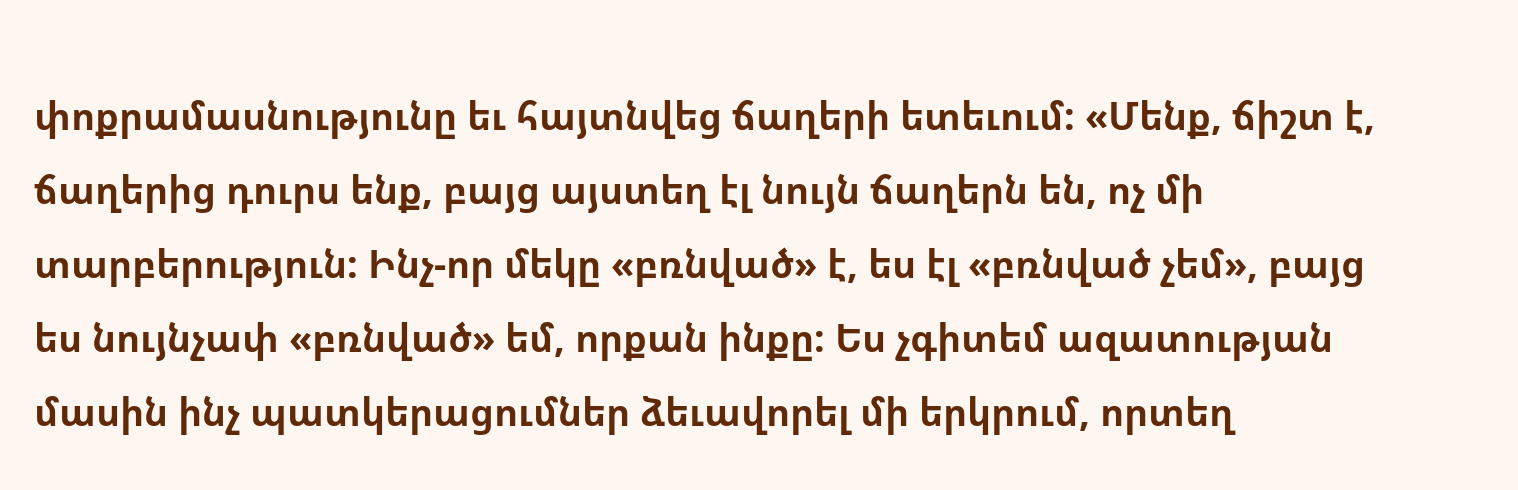փոքրամասնությունը եւ հայտնվեց ճաղերի ետեւում: «Մենք, ճիշտ է, ճաղերից դուրս ենք, բայց այստեղ էլ նույն ճաղերն են, ոչ մի տարբերություն: Ինչ-որ մեկը «բռնված» է, ես էլ «բռնված չեմ», բայց ես նույնչափ «բռնված» եմ, որքան ինքը: Ես չգիտեմ ազատության մասին ինչ պատկերացումներ ձեւավորել մի երկրում, որտեղ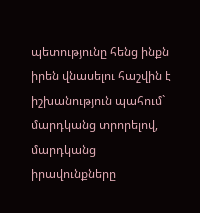պետությունը հենց ինքն իրեն վնասելու հաշվին է իշխանություն պահում` մարդկանց տրորելով, մարդկանց իրավունքները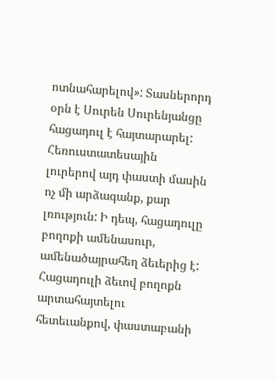ոտնահարելով»: Տասներորդ օրն է Սուրեն Սուրենյանցը հացադուլ է հայտարարել: Հեռուստատեսային լուրերով այդ փաստի մասին ոչ մի արձագանք, քար լռություն: Ի դեպ, հացադուլը բողոքի ամենասուր, ամենածայրահեղ ձեւերից է: Հացադուլի ձեւով բողոքն արտահայտելու հետեւանքով, փաստաբանի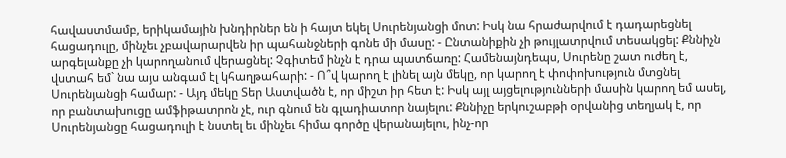հավաստմամբ, երիկամային խնդիրներ են ի հայտ եկել Սուրենյանցի մոտ: Իսկ նա հրաժարվում է դադարեցնել հացադուլը, մինչեւ չբավարարվեն իր պահանջների գոնե մի մասը: - Ընտանիքին չի թույլատրվում տեսակցել: Քննիչն արգելանքը չի կարողանում վերացնել: Չգիտեմ ինչն է դրա պատճառը: Համենայնդեպս, Սուրենը շատ ուժեղ է, վստահ եմ` նա այս անգամ էլ կհաղթահարի: - Ո՞վ կարող է լինել այն մեկը, որ կարող է փոփոխություն մտցնել Սուրենյանցի համար: - Այդ մեկը Տեր Աստվածն է, որ միշտ իր հետ է: Իսկ այլ այցելությունների մասին կարող եմ ասել, որ բանտախուցը ամֆիթատրոն չէ, ուր գնում են գլադիատոր նայելու: Քննիչը երկուշաբթի օրվանից տեղյակ է, որ Սուրենյանցը հացադուլի է նստել եւ մինչեւ հիմա գործը վերանայելու, ինչ-որ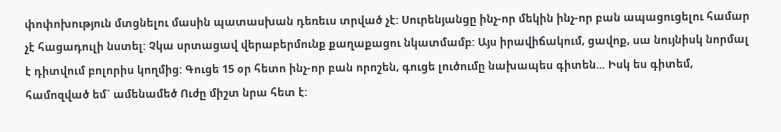փոփոխություն մտցնելու մասին պատասխան դեռեւս տրված չէ: Սուրենյանցը ինչ-որ մեկին ինչ-որ բան ապացուցելու համար չէ հացադուլի նստել: Չկա սրտացավ վերաբերմունք քաղաքացու նկատմամբ: Այս իրավիճակում, ցավոք, սա նույնիսկ նորմալ է դիտվում բոլորիս կողմից: Գուցե 15 օր հետո ինչ-որ բան որոշեն, գուցե լուծումը նախապես գիտեն... Իսկ ես գիտեմ, համոզված եմ` ամենամեծ Ուժը միշտ նրա հետ է: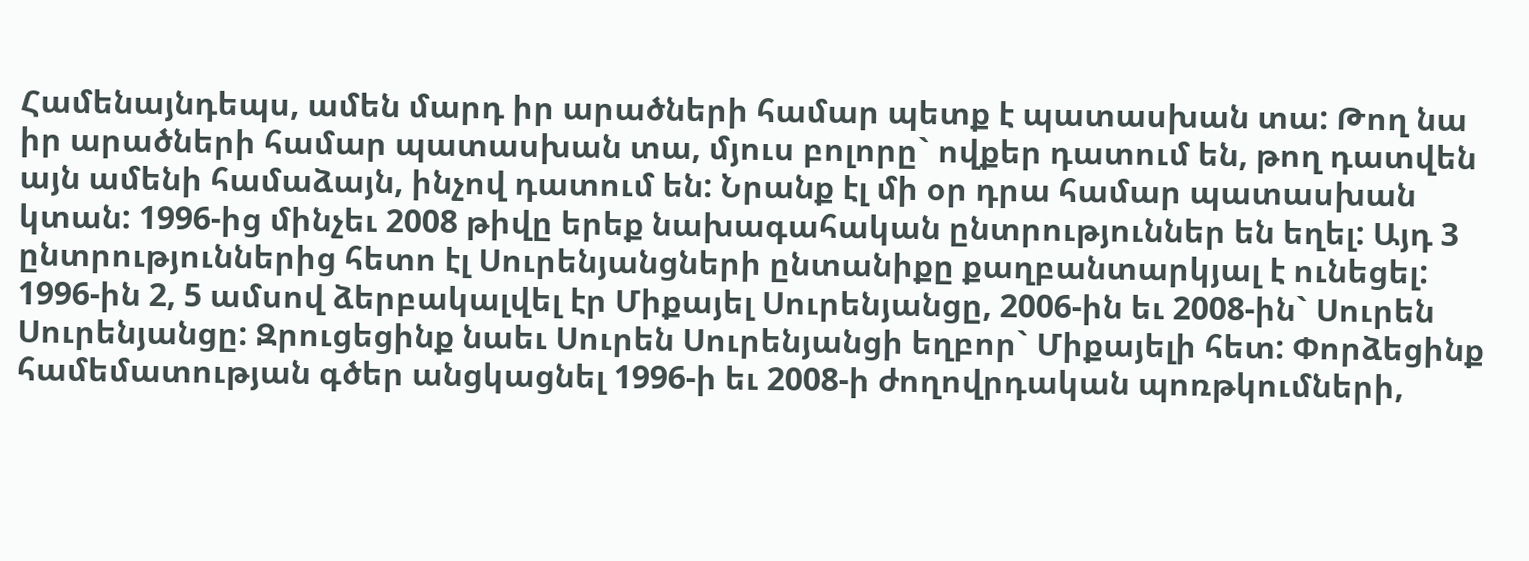Համենայնդեպս, ամեն մարդ իր արածների համար պետք է պատասխան տա: Թող նա իր արածների համար պատասխան տա, մյուս բոլորը` ովքեր դատում են, թող դատվեն այն ամենի համաձայն, ինչով դատում են: Նրանք էլ մի օր դրա համար պատասխան կտան: 1996-ից մինչեւ 2008 թիվը երեք նախագահական ընտրություններ են եղել: Այդ 3 ընտրություններից հետո էլ Սուրենյանցների ընտանիքը քաղբանտարկյալ է ունեցել: 1996-ին 2, 5 ամսով ձերբակալվել էր Միքայել Սուրենյանցը, 2006-ին եւ 2008-ին` Սուրեն Սուրենյանցը: Զրուցեցինք նաեւ Սուրեն Սուրենյանցի եղբոր` Միքայելի հետ: Փորձեցինք համեմատության գծեր անցկացնել 1996-ի եւ 2008-ի ժողովրդական պոռթկումների,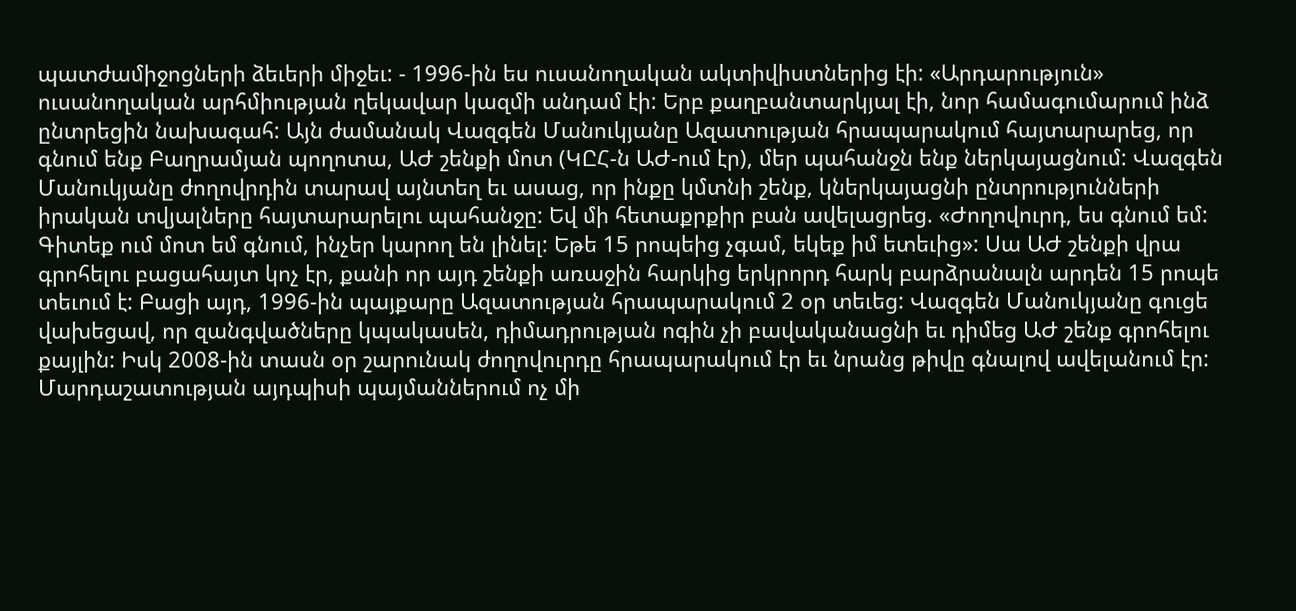պատժամիջոցների ձեւերի միջեւ: - 1996-ին ես ուսանողական ակտիվիստներից էի: «Արդարություն» ուսանողական արհմիության ղեկավար կազմի անդամ էի: Երբ քաղբանտարկյալ էի, նոր համագումարում ինձ ընտրեցին նախագահ: Այն ժամանակ Վազգեն Մանուկյանը Ազատության հրապարակում հայտարարեց, որ գնում ենք Բաղրամյան պողոտա, ԱԺ շենքի մոտ (ԿԸՀ-ն ԱԺ-ում էր), մեր պահանջն ենք ներկայացնում: Վազգեն Մանուկյանը ժողովրդին տարավ այնտեղ եւ ասաց, որ ինքը կմտնի շենք, կներկայացնի ընտրությունների իրական տվյալները հայտարարելու պահանջը: Եվ մի հետաքրքիր բան ավելացրեց. «Ժողովուրդ, ես գնում եմ: Գիտեք ում մոտ եմ գնում, ինչեր կարող են լինել: Եթե 15 րոպեից չգամ, եկեք իմ ետեւից»: Սա ԱԺ շենքի վրա գրոհելու բացահայտ կոչ էր, քանի որ այդ շենքի առաջին հարկից երկրորդ հարկ բարձրանալն արդեն 15 րոպե տեւում է: Բացի այդ, 1996-ին պայքարը Ազատության հրապարակում 2 օր տեւեց: Վազգեն Մանուկյանը գուցե վախեցավ, որ զանգվածները կպակասեն, դիմադրության ոգին չի բավականացնի եւ դիմեց ԱԺ շենք գրոհելու քայլին: Իսկ 2008-ին տասն օր շարունակ ժողովուրդը հրապարակում էր եւ նրանց թիվը գնալով ավելանում էր: Մարդաշատության այդպիսի պայմաններում ոչ մի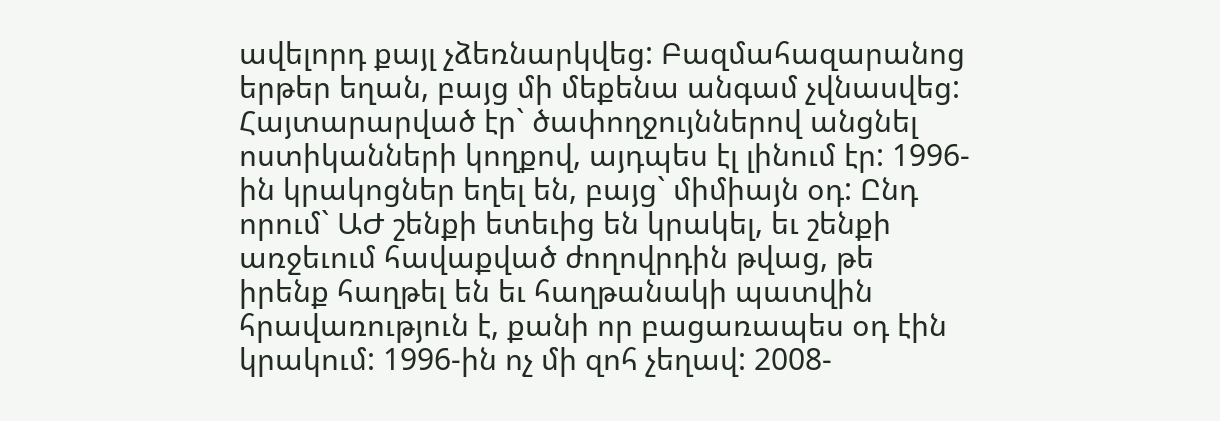ավելորդ քայլ չձեռնարկվեց: Բազմահազարանոց երթեր եղան, բայց մի մեքենա անգամ չվնասվեց: Հայտարարված էր` ծափողջույններով անցնել ոստիկանների կողքով, այդպես էլ լինում էր: 1996-ին կրակոցներ եղել են, բայց` միմիայն օդ: Ընդ որում` ԱԺ շենքի ետեւից են կրակել, եւ շենքի առջեւում հավաքված ժողովրդին թվաց, թե իրենք հաղթել են եւ հաղթանակի պատվին հրավառություն է, քանի որ բացառապես օդ էին կրակում: 1996-ին ոչ մի զոհ չեղավ: 2008-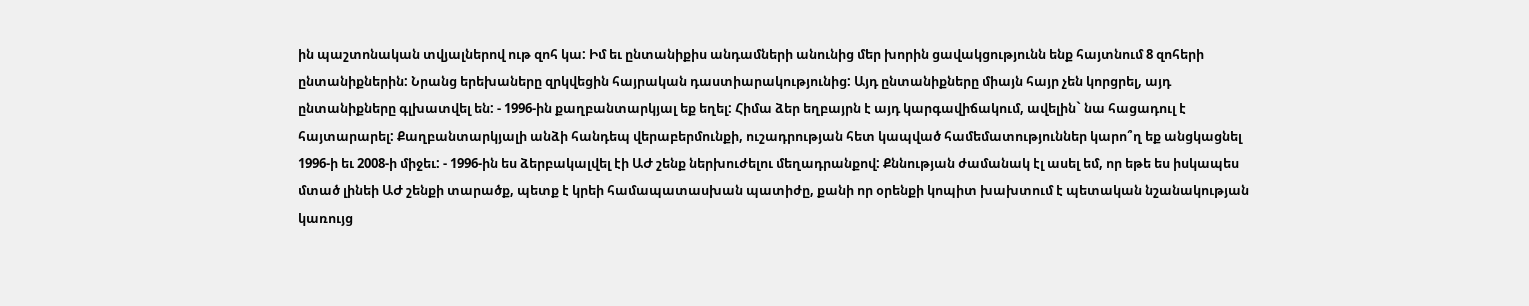ին պաշտոնական տվյալներով ութ զոհ կա: Իմ եւ ընտանիքիս անդամների անունից մեր խորին ցավակցությունն ենք հայտնում 8 զոհերի ընտանիքներին: Նրանց երեխաները զրկվեցին հայրական դաստիարակությունից: Այդ ընտանիքները միայն հայր չեն կորցրել, այդ ընտանիքները գլխատվել են: - 1996-ին քաղբանտարկյալ եք եղել: Հիմա ձեր եղբայրն է այդ կարգավիճակում, ավելին` նա հացադուլ է հայտարարել: Քաղբանտարկյալի անձի հանդեպ վերաբերմունքի, ուշադրության հետ կապված համեմատություններ կարո՞ղ եք անցկացնել 1996-ի եւ 2008-ի միջեւ: - 1996-ին ես ձերբակալվել էի ԱԺ շենք ներխուժելու մեղադրանքով: Քննության ժամանակ էլ ասել եմ, որ եթե ես իսկապես մտած լինեի ԱԺ շենքի տարածք, պետք է կրեի համապատասխան պատիժը, քանի որ օրենքի կոպիտ խախտում է պետական նշանակության կառույց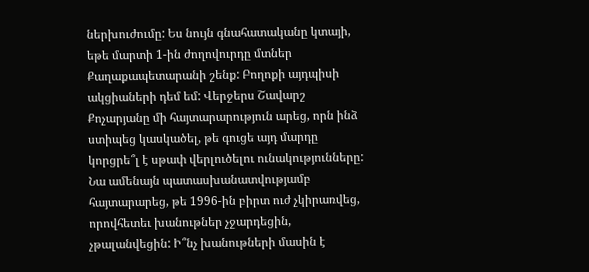ներխուժումը: Ես նույն գնահատականը կտայի, եթե մարտի 1-ին ժողովուրդը մտներ Քաղաքապետարանի շենք: Բողոքի այդպիսի ակցիաների դեմ եմ: Վերջերս Շավարշ Քոչարյանը մի հայտարարություն արեց, որն ինձ ստիպեց կասկածել, թե գուցե այդ մարդը կորցրե՞լ է սթափ վերլուծելու ունակությունները: Նա ամենայն պատասխանատվությամբ հայտարարեց, թե 1996-ին բիրտ ուժ չկիրառվեց, որովհետեւ խանութներ չջարդեցին, չթալանվեցին: Ի՞նչ խանութների մասին է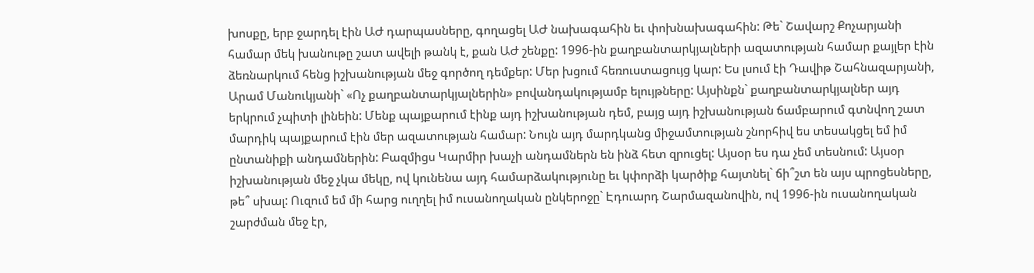խոսքը, երբ ջարդել էին ԱԺ դարպասները, գողացել ԱԺ նախագահին եւ փոխնախագահին: Թե` Շավարշ Քոչարյանի համար մեկ խանութը շատ ավելի թանկ է, քան ԱԺ շենքը: 1996-ին քաղբանտարկյալների ազատության համար քայլեր էին ձեռնարկում հենց իշխանության մեջ գործող դեմքեր: Մեր խցում հեռուստացույց կար: Ես լսում էի Դավիթ Շահնազարյանի, Արամ Մանուկյանի` «Ոչ քաղբանտարկյալներին» բովանդակությամբ ելույթները: Այսինքն` քաղբանտարկյալներ այդ երկրում չպիտի լինեին: Մենք պայքարում էինք այդ իշխանության դեմ, բայց այդ իշխանության ճամբարում գտնվող շատ մարդիկ պայքարում էին մեր ազատության համար: Նույն այդ մարդկանց միջամտության շնորհիվ ես տեսակցել եմ իմ ընտանիքի անդամներին: Բազմիցս Կարմիր խաչի անդամներն են ինձ հետ զրուցել: Այսօր ես դա չեմ տեսնում: Այսօր իշխանության մեջ չկա մեկը, ով կունենա այդ համարձակությունը եւ կփորձի կարծիք հայտնել` ճի՞շտ են այս պրոցեսները, թե՞ սխալ: Ուզում եմ մի հարց ուղղել իմ ուսանողական ընկերոջը` Էդուարդ Շարմազանովին, ով 1996-ին ուսանողական շարժման մեջ էր,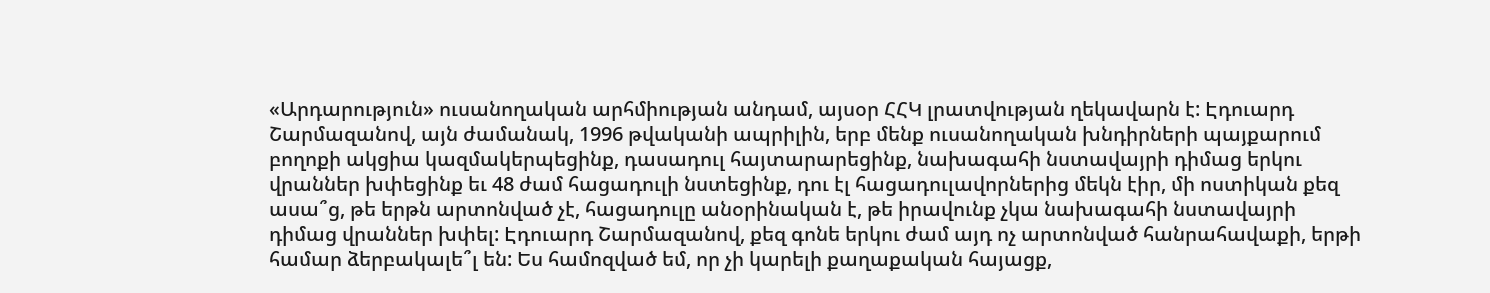«Արդարություն» ուսանողական արհմիության անդամ, այսօր ՀՀԿ լրատվության ղեկավարն է: Էդուարդ Շարմազանով, այն ժամանակ, 1996 թվականի ապրիլին, երբ մենք ուսանողական խնդիրների պայքարում բողոքի ակցիա կազմակերպեցինք, դասադուլ հայտարարեցինք, նախագահի նստավայրի դիմաց երկու վրաններ խփեցինք եւ 48 ժամ հացադուլի նստեցինք, դու էլ հացադուլավորներից մեկն էիր, մի ոստիկան քեզ ասա՞ց, թե երթն արտոնված չէ, հացադուլը անօրինական է, թե իրավունք չկա նախագահի նստավայրի դիմաց վրաններ խփել: Էդուարդ Շարմազանով, քեզ գոնե երկու ժամ այդ ոչ արտոնված հանրահավաքի, երթի համար ձերբակալե՞լ են: Ես համոզված եմ, որ չի կարելի քաղաքական հայացք,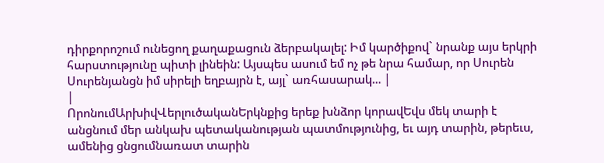դիրքորոշում ունեցող քաղաքացուն ձերբակալել: Իմ կարծիքով` նրանք այս երկրի հարստությունը պիտի լինեին: Այսպես ասում եմ ոչ թե նրա համար, որ Սուրեն Սուրենյանցն իմ սիրելի եղբայրն է, այլ` առհասարակ... |
|
ՈրոնումԱրխիվՎերլուծականԵրկնքից երեք խնձոր կորավԵվս մեկ տարի է անցնում մեր անկախ պետականության պատմությունից, եւ այդ տարին, թերեւս, ամենից ցնցումնառատ տարին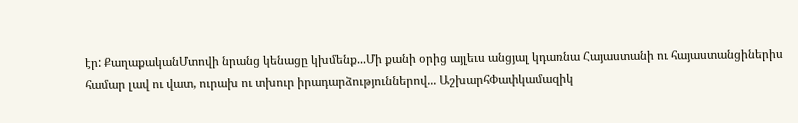էր: ՔաղաքականՄտովի նրանց կենացը կխմենք...Մի քանի օրից այլեւս անցյալ կդառնա Հայաստանի ու հայաստանցիներիս համար լավ ու վատ, ուրախ ու տխուր իրադարձություններով... ԱշխարհՓափկամազիկ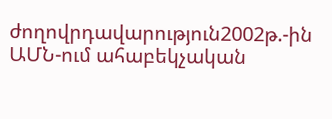ժողովրդավարություն2002թ.-ին ԱՄՆ-ում ահաբեկչական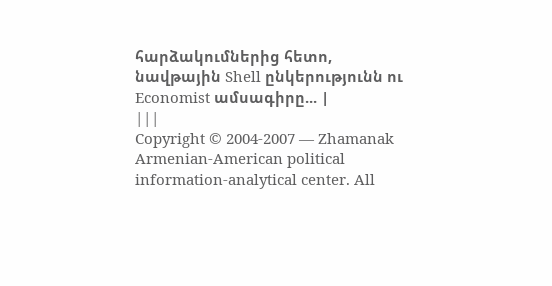հարձակումներից հետո, նավթային Shell ընկերությունն ու Economist ամսագիրը... |
|||
Copyright © 2004-2007 — Zhamanak Armenian-American political information-analytical center. All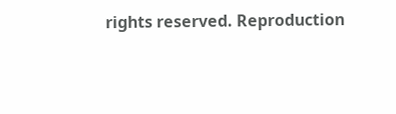rights reserved. Reproduction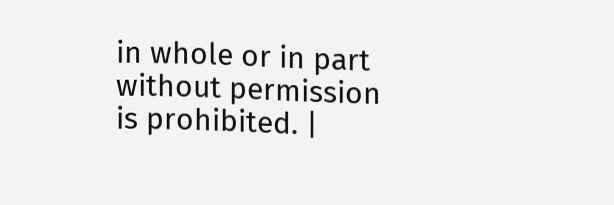in whole or in part without permission is prohibited. |